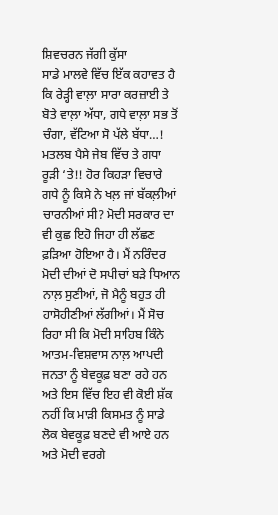ਸ਼ਿਵਚਰਨ ਜੱਗੀ ਕੁੱਸਾ
ਸਾਡੇ ਮਾਲਵੇ ਵਿੱਚ ਇੱਕ ਕਹਾਵਤ ਹੈ ਕਿ ਰੇੜ੍ਹੀ ਵਾਲ਼ਾ ਸਾਰਾ ਕਰਜ਼ਾਈ ਤੇ ਬੋਤੇ ਵਾਲ਼ਾ ਅੱਧਾ, ਗਧੇ ਵਾਲ਼ਾ ਸਭ ਤੋਂ ਚੰਗਾ, ਵੱਟਿਆ ਸੋ ਪੱਲੇ ਬੱਧਾ…! ਮਤਲਬ ਪੈਸੇ ਜੇਬ ਵਿੱਚ ਤੇ ਗਧਾ ਰੂੜੀ ‘ਤੇ!! ਹੋਰ ਕਿਹੜਾ ਵਿਚਾਰੇ ਗਧੇ ਨੂੰ ਕਿਸੇ ਨੇ ਖਲ਼ ਜਾਂ ਬੱਕਲ਼ੀਆਂ ਚਾਰਨੀਆਂ ਸੀ? ਮੋਦੀ ਸਰਕਾਰ ਦਾ ਵੀ ਕੁਛ ਇਹੋ ਜਿਹਾ ਹੀ ਲੱਛਣ ਫ਼ੜਿਆ ਹੋਇਆ ਹੈ। ਮੈਂ ਨਰਿੰਦਰ ਮੋਦੀ ਦੀਆਂ ਦੋ ਸਪੀਚਾਂ ਬੜੇ ਧਿਆਨ ਨਾਲ਼ ਸੁਣੀਆਂ, ਜੋ ਮੈਨੂੰ ਬਹੁਤ ਹੀ ਹਾਸੋਹੀਣੀਆਂ ਲੱਗੀਆਂ। ਮੈਂ ਸੋਚ ਰਿਹਾ ਸੀ ਕਿ ਮੋਦੀ ਸਾਹਿਬ ਕਿੰਨੇ ਆਤਮ-ਵਿਸ਼ਵਾਸ ਨਾਲ਼ ਆਪਦੀ ਜਨਤਾ ਨੂੰ ਬੇਵਕੂਫ਼ ਬਣਾ ਰਹੇ ਹਨ ਅਤੇ ਇਸ ਵਿੱਚ ਇਹ ਵੀ ਕੋਈ ਸ਼ੱਕ ਨਹੀਂ ਕਿ ਮਾੜੀ ਕਿਸਮਤ ਨੂੰ ਸਾਡੇ ਲੋਕ ਬੇਵਕੂਫ਼ ਬਣਦੇ ਵੀ ਆਏ ਹਨ ਅਤੇ ਮੋਦੀ ਵਰਗੇ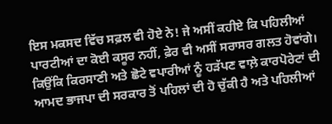ਇਸ ਮਕਸਦ ਵਿੱਚ ਸਫ਼ਲ ਵੀ ਹੋਏ ਨੇ! ਜੇ ਅਸੀਂ ਕਹੀਏ ਕਿ ਪਹਿਲੀਆਂ ਪਾਰਟੀਆਂ ਦਾ ਕੋਈ ਕਸੂਰ ਨਹੀਂ, ਫ਼ੇਰ ਵੀ ਅਸੀਂ ਸਰਾਸਰ ਗਲਤ ਹੋਵਾਂਗੇ। ਕਿਉਂਕਿ ਕਿਰਸਾਣੀ ਅਤੇ ਛੋਟੇ ਵਪਾਰੀਆਂ ਨੂੰ ਹੜੱਪਣ ਵਾਲ਼ੇ ਕਾਰਪੋਰੇਟਾਂ ਦੀ ਆਮਦ ਭਾਜਪਾ ਦੀ ਸਰਕਾਰ ਤੋਂ ਪਹਿਲਾਂ ਦੀ ਹੋ ਚੁੱਕੀ ਹੈ ਅਤੇ ਪਹਿਲੀਆਂ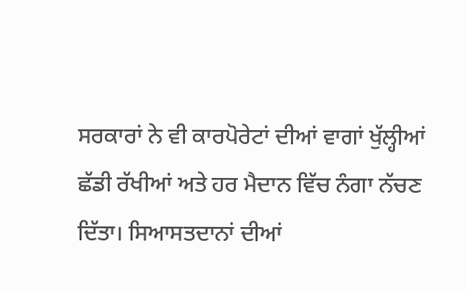ਸਰਕਾਰਾਂ ਨੇ ਵੀ ਕਾਰਪੋਰੇਟਾਂ ਦੀਆਂ ਵਾਗਾਂ ਖੁੱਲ੍ਹੀਆਂ ਛੱਡੀ ਰੱਖੀਆਂ ਅਤੇ ਹਰ ਮੈਦਾਨ ਵਿੱਚ ਨੰਗਾ ਨੱਚਣ ਦਿੱਤਾ। ਸਿਆਸਤਦਾਨਾਂ ਦੀਆਂ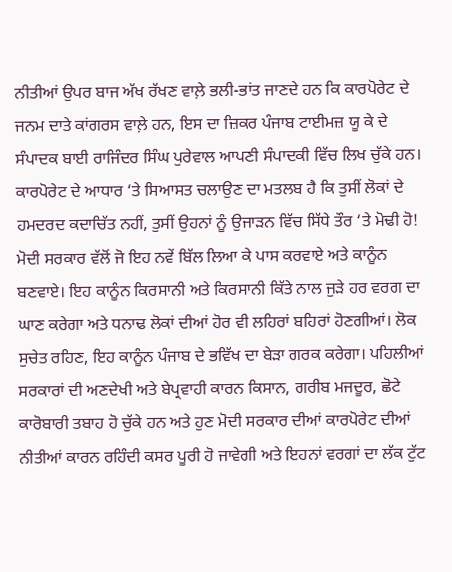ਨੀਤੀਆਂ ਉਪਰ ਬਾਜ ਅੱਖ ਰੱਖਣ ਵਾਲ਼ੇ ਭਲੀ-ਭਾਂਤ ਜਾਣਦੇ ਹਨ ਕਿ ਕਾਰਪੋਰੇਟ ਦੇ ਜਨਮ ਦਾਤੇ ਕਾਂਗਰਸ ਵਾਲ਼ੇ ਹਨ, ਇਸ ਦਾ ਜ਼ਿਕਰ ਪੰਜਾਬ ਟਾਈਮਜ਼ ਯੂ ਕੇ ਦੇ ਸੰਪਾਦਕ ਬਾਈ ਰਾਜਿੰਦਰ ਸਿੰਘ ਪੁਰੇਵਾਲ ਆਪਣੀ ਸੰਪਾਦਕੀ ਵਿੱਚ ਲਿਖ ਚੁੱਕੇ ਹਨ। ਕਾਰਪੋਰੇਟ ਦੇ ਆਧਾਰ ‘ਤੇ ਸਿਆਸਤ ਚਲਾਉਣ ਦਾ ਮਤਲਬ ਹੈ ਕਿ ਤੁਸੀਂ ਲੋਕਾਂ ਦੇ ਹਮਦਰਦ ਕਦਾਚਿੱਤ ਨਹੀਂ, ਤੁਸੀਂ ਉਹਨਾਂ ਨੂੰ ਉਜਾੜਨ ਵਿੱਚ ਸਿੱਧੇ ਤੌਰ ‘ਤੇ ਮੋਢੀ ਹੋ!
ਮੋਦੀ ਸਰਕਾਰ ਵੱਲੋਂ ਜੋ ਇਹ ਨਵੇਂ ਬਿੱਲ ਲਿਆ ਕੇ ਪਾਸ ਕਰਵਾਏ ਅਤੇ ਕਾਨੂੰਨ ਬਣਵਾਏ। ਇਹ ਕਾਨੂੰਨ ਕਿਰਸਾਨੀ ਅਤੇ ਕਿਰਸਾਨੀ ਕਿੱਤੇ ਨਾਲ ਜੁੜੇ ਹਰ ਵਰਗ ਦਾ ਘਾਣ ਕਰੇਗਾ ਅਤੇ ਧਨਾਢ ਲੋਕਾਂ ਦੀਆਂ ਹੋਰ ਵੀ ਲਹਿਰਾਂ ਬਹਿਰਾਂ ਹੋਣਗੀਆਂ। ਲੋਕ ਸੁਚੇਤ ਰਹਿਣ, ਇਹ ਕਾਨੂੰਨ ਪੰਜਾਬ ਦੇ ਭਵਿੱਖ ਦਾ ਬੇੜਾ ਗਰਕ ਕਰੇਗਾ। ਪਹਿਲੀਆਂ ਸਰਕਾਰਾਂ ਦੀ ਅਣਦੇਖੀ ਅਤੇ ਬੇਪ੍ਰਵਾਹੀ ਕਾਰਨ ਕਿਸਾਨ, ਗਰੀਬ ਮਜਦੂਰ, ਛੋਟੇ ਕਾਰੋਬਾਰੀ ਤਬਾਹ ਹੋ ਚੁੱਕੇ ਹਨ ਅਤੇ ਹੁਣ ਮੋਦੀ ਸਰਕਾਰ ਦੀਆਂ ਕਾਰਪੋਰੇਟ ਦੀਆਂ ਨੀਤੀਆਂ ਕਾਰਨ ਰਹਿੰਦੀ ਕਸਰ ਪੂਰੀ ਹੋ ਜਾਵੇਗੀ ਅਤੇ ਇਹਨਾਂ ਵਰਗਾਂ ਦਾ ਲੱਕ ਟੁੱਟ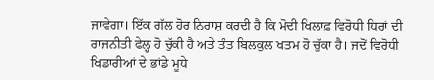ਜਾਵੇਗਾ। ਇੱਕ ਗੱਲ ਹੋਰ ਨਿਰਾਸ਼ ਕਰਦੀ ਹੈ ਕਿ ਮੋਦੀ ਖਿਲਾਫ਼ ਵਿਰੋਧੀ ਧਿਰਾਂ ਦੀ ਰਾਜਨੀਤੀ ਫੇਲ੍ਹ ਹੋ ਚੁੱਕੀ ਹੈ ਅਤੇ ਤੰਤ ਬਿਲਕੁਲ ਖਤਮ ਹੋ ਚੁੱਕਾ ਹੈ। ਜਦੋਂ ਵਿਰੋਧੀ ਖਿਡਾਰੀਆਂ ਦੇ ਭਾਂਡੇ ਮੂਧੇ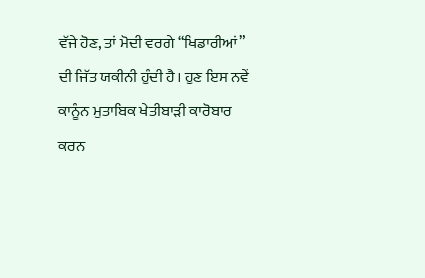ਵੱਜੇ ਹੋਣ, ਤਾਂ ਮੋਦੀ ਵਰਗੇ “ਖਿਡਾਰੀਆਂ” ਦੀ ਜਿੱਤ ਯਕੀਨੀ ਹੁੰਦੀ ਹੈ। ਹੁਣ ਇਸ ਨਵੇਂ ਕਾਨੂੰਨ ਮੁਤਾਬਿਕ ਖੇਤੀਬਾੜੀ ਕਾਰੋਬਾਰ ਕਰਨ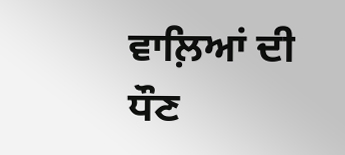ਵਾਲ਼ਿਆਂ ਦੀ ਧੌਣ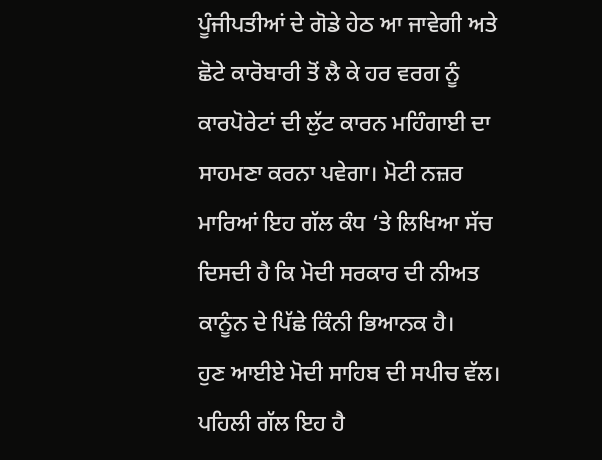ਪੂੰਜੀਪਤੀਆਂ ਦੇ ਗੋਡੇ ਹੇਠ ਆ ਜਾਵੇਗੀ ਅਤੇ ਛੋਟੇ ਕਾਰੋਬਾਰੀ ਤੋਂ ਲੈ ਕੇ ਹਰ ਵਰਗ ਨੂੰ ਕਾਰਪੋਰੇਟਾਂ ਦੀ ਲੁੱਟ ਕਾਰਨ ਮਹਿੰਗਾਈ ਦਾ ਸਾਹਮਣਾ ਕਰਨਾ ਪਵੇਗਾ। ਮੋਟੀ ਨਜ਼ਰ ਮਾਰਿਆਂ ਇਹ ਗੱਲ ਕੰਧ ‘ਤੇ ਲਿਖਿਆ ਸੱਚ ਦਿਸਦੀ ਹੈ ਕਿ ਮੋਦੀ ਸਰਕਾਰ ਦੀ ਨੀਅਤ ਕਾਨੂੰਨ ਦੇ ਪਿੱਛੇ ਕਿੰਨੀ ਭਿਆਨਕ ਹੈ।
ਹੁਣ ਆਈਏ ਮੋਦੀ ਸਾਹਿਬ ਦੀ ਸਪੀਚ ਵੱਲ। ਪਹਿਲੀ ਗੱਲ ਇਹ ਹੈ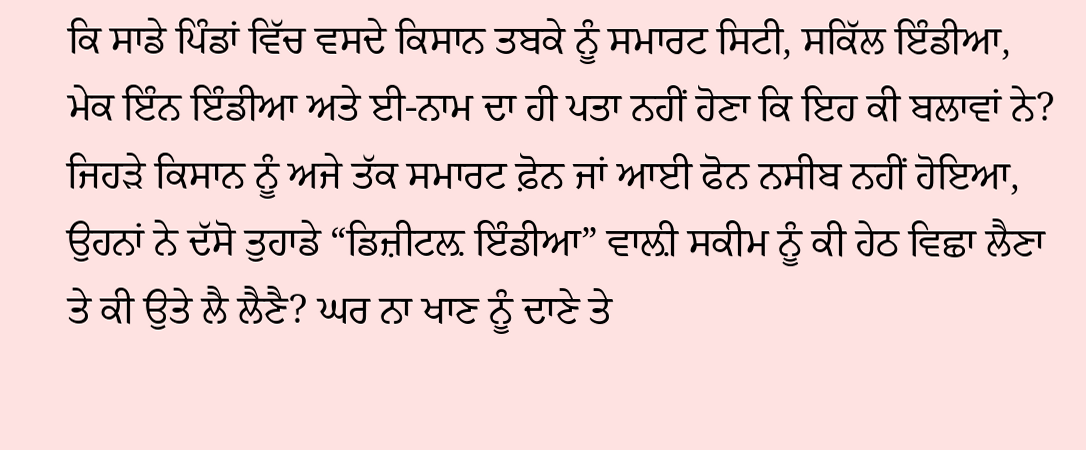ਕਿ ਸਾਡੇ ਪਿੰਡਾਂ ਵਿੱਚ ਵਸਦੇ ਕਿਸਾਨ ਤਬਕੇ ਨੂੰ ਸਮਾਰਟ ਸਿਟੀ, ਸਕਿੱਲ ਇੰਡੀਆ, ਮੇਕ ਇੰਨ ਇੰਡੀਆ ਅਤੇ ਈ-ਨਾਮ ਦਾ ਹੀ ਪਤਾ ਨਹੀਂ ਹੋਣਾ ਕਿ ਇਹ ਕੀ ਬਲਾਵਾਂ ਨੇ? ਜਿਹੜੇ ਕਿਸਾਨ ਨੂੰ ਅਜੇ ਤੱਕ ਸਮਾਰਟ ਫ਼ੋਨ ਜਾਂ ਆਈ ਫੋਨ ਨਸੀਬ ਨਹੀਂ ਹੋਇਆ, ਉਹਨਾਂ ਨੇ ਦੱਸੋ ਤੁਹਾਡੇ “ਡਿਜ਼ੀਟਲ਼ ਇੰਡੀਆ” ਵਾਲ਼ੀ ਸਕੀਮ ਨੂੰ ਕੀ ਹੇਠ ਵਿਛਾ ਲੈਣਾ ਤੇ ਕੀ ਉਤੇ ਲੈ ਲੈਣੈ? ਘਰ ਨਾ ਖਾਣ ਨੂੰ ਦਾਣੇ ਤੇ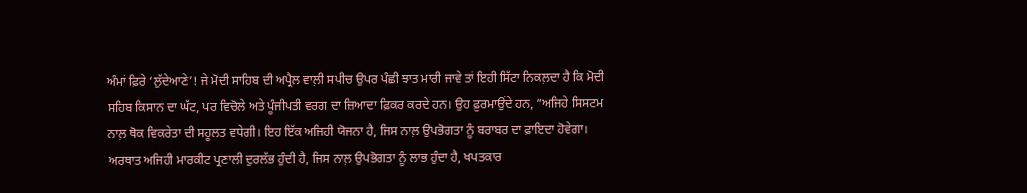ਅੰਮਾਂ ਫ਼ਿਰੇ ‘ਲੁੱਦੇਆਣੇ’! ਜੇ ਮੋਦੀ ਸਾਹਿਬ ਦੀ ਅਪ੍ਰੈਲ ਵਾਲ਼ੀ ਸਪੀਚ ਉਪਰ ਪੰਛੀ ਝਾਤ ਮਾਰੀ ਜਾਵੇ ਤਾਂ ਇਹੀ ਸਿੱਟਾ ਨਿਕਲ਼ਦਾ ਹੈ ਕਿ ਮੋਦੀ ਸਹਿਬ ਕਿਸਾਨ ਦਾ ਘੱਟ, ਪਰ ਵਿਚੋਲੇ ਅਤੇ ਪੂੰਜੀਪਤੀ ਵਰਗ ਦਾ ਜ਼ਿਆਦਾ ਫ਼ਿਕਰ ਕਰਦੇ ਹਨ। ਉਹ ਫ਼ੁਰਮਾਉਂਦੇ ਹਨ, “ਅਜਿਹੇ ਸਿਸਟਮ ਨਾਲ਼ ਥੋਕ ਵਿਕਰੇਤਾ ਦੀ ਸਹੂਲਤ ਵਧੇਗੀ। ਇਹ ਇੱਕ ਅਜਿਹੀ ਯੋਜਨਾ ਹੈ, ਜਿਸ ਨਾਲ਼ ਉਪਭੋਗਤਾ ਨੂੰ ਬਰਾਬਰ ਦਾ ਫ਼ਾਇਦਾ ਹੋਵੇਗਾ। ਅਰਥਾਤ ਅਜਿਹੀ ਮਾਰਕੀਟ ਪ੍ਰਣਾਲੀ ਦੁਰਲੱਭ ਹੁੰਦੀ ਹੈ, ਜਿਸ ਨਾਲ਼ ਉਪਭੋਗਤਾ ਨੂੰ ਲਾਭ ਹੁੰਦਾ ਹੈ, ਖਪਤਕਾਰ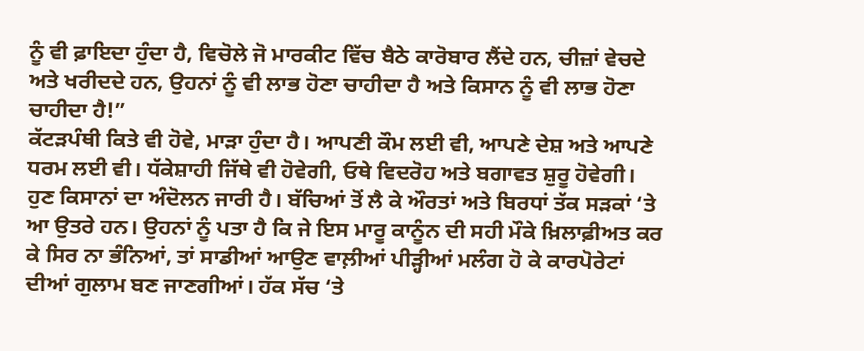ਨੂੰ ਵੀ ਫ਼ਾਇਦਾ ਹੁੰਦਾ ਹੈ, ਵਿਚੋਲੇ ਜੋ ਮਾਰਕੀਟ ਵਿੱਚ ਬੈਠੇ ਕਾਰੋਬਾਰ ਲੈਂਦੇ ਹਨ, ਚੀਜ਼ਾਂ ਵੇਚਦੇ ਅਤੇ ਖਰੀਦਦੇ ਹਨ, ਉਹਨਾਂ ਨੂੰ ਵੀ ਲਾਭ ਹੋਣਾ ਚਾਹੀਦਾ ਹੈ ਅਤੇ ਕਿਸਾਨ ਨੂੰ ਵੀ ਲਾਭ ਹੋਣਾ ਚਾਹੀਦਾ ਹੈ!”
ਕੱਟੜਪੰਥੀ ਕਿਤੇ ਵੀ ਹੋਵੇ, ਮਾੜਾ ਹੁੰਦਾ ਹੈ। ਆਪਣੀ ਕੌਮ ਲਈ ਵੀ, ਆਪਣੇ ਦੇਸ਼ ਅਤੇ ਆਪਣੇ ਧਰਮ ਲਈ ਵੀ। ਧੱਕੇਸ਼ਾਹੀ ਜਿੱਥੇ ਵੀ ਹੋਵੇਗੀ, ਓਥੇ ਵਿਦਰੋਹ ਅਤੇ ਬਗਾਵਤ ਸ਼ੁਰੂ ਹੋਵੇਗੀ। ਹੁਣ ਕਿਸਾਨਾਂ ਦਾ ਅੰਦੋਲਨ ਜਾਰੀ ਹੈ। ਬੱਚਿਆਂ ਤੋਂ ਲੈ ਕੇ ਔਰਤਾਂ ਅਤੇ ਬਿਰਧਾਂ ਤੱਕ ਸੜਕਾਂ ‘ਤੇ ਆ ਉਤਰੇ ਹਨ। ਉਹਨਾਂ ਨੂੰ ਪਤਾ ਹੈ ਕਿ ਜੇ ਇਸ ਮਾਰੂ ਕਾਨੂੰਨ ਦੀ ਸਹੀ ਮੌਕੇ ਖ਼ਿਲਾਫ਼ੀਅਤ ਕਰ ਕੇ ਸਿਰ ਨਾ ਭੰਨਿਆਂ, ਤਾਂ ਸਾਡੀਆਂ ਆਉਣ ਵਾਲ਼ੀਆਂ ਪੀੜ੍ਹੀਆਂ ਮਲੰਗ ਹੋ ਕੇ ਕਾਰਪੋਰੇਟਾਂ ਦੀਆਂ ਗੁਲਾਮ ਬਣ ਜਾਣਗੀਆਂ। ਹੱਕ ਸੱਚ ‘ਤੇ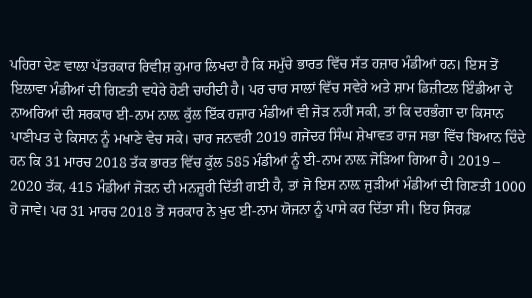ਪਹਿਰਾ ਦੇਣ ਵਾਲ਼ਾ ਪੱਤਰਕਾਰ ਰਿਵੀਸ਼ ਕੁਮਾਰ ਲਿਖਦਾ ਹੈ ਕਿ ਸਮੁੱਚੇ ਭਾਰਤ ਵਿੱਚ ਸੱਤ ਹਜ਼ਾਰ ਮੰਡੀਆਂ ਹਨ। ਇਸ ਤੋਂ ਇਲਾਵਾ ਮੰਡੀਆਂ ਦੀ ਗਿਣਤੀ ਵਧੇਰੇ ਹੋਣੀ ਚਾਹੀਦੀ ਹੈ। ਪਰ ਚਾਰ ਸਾਲਾਂ ਵਿੱਚ ਸਵੇਰੇ ਅਤੇ ਸ਼ਾਮ ਡਿਜ਼ੀਟਲ ਇੰਡੀਆ ਦੇ ਨਾਅਰਿਆਂ ਦੀ ਸਰਕਾਰ ਈ-ਨਾਮ ਨਾਲ਼ ਕੁੱਲ ਇੱਕ ਹਜ਼ਾਰ ਮੰਡੀਆਂ ਵੀ ਜੋੜ ਨਹੀਂ ਸਕੀ, ਤਾਂ ਕਿ ਦਰਭੰਗਾ ਦਾ ਕਿਸਾਨ ਪਾਣੀਪਤ ਦੇ ਕਿਸਾਨ ਨੂੰ ਮਖਾਣੇ ਵੇਚ ਸਕੇ। ਚਾਰ ਜਨਵਰੀ 2019 ਗਜੇਂਦਰ ਸਿੰਘ ਸ਼ੇਖਾਵਤ ਰਾਜ ਸਭਾ ਵਿੱਚ ਬਿਆਨ ਦਿੰਦੇ ਹਨ ਕਿ 31 ਮਾਰਚ 2018 ਤੱਕ ਭਾਰਤ ਵਿੱਚ ਕੁੱਲ 585 ਮੰਡੀਆਂ ਨੂੰ ਈ-ਨਾਮ ਨਾਲ਼ ਜੋੜਿਆ ਗਿਆ ਹੈ। 2019 – 2020 ਤੱਕ, 415 ਮੰਡੀਆਂ ਜੋੜਨ ਦੀ ਮਨਜ਼ੂਰੀ ਦਿੱਤੀ ਗਈ ਹੈ, ਤਾਂ ਜੋ ਇਸ ਨਾਲ਼ ਜੁੜੀਆਂ ਮੰਡੀਆਂ ਦੀ ਗਿਣਤੀ 1000 ਹੋ ਜਾਵੇ। ਪਰ 31 ਮਾਰਚ 2018 ਤੋਂ ਸਰਕਾਰ ਨੇ ਖ਼ੁਦ ਈ-ਨਾਮ ਯੋਜਨਾ ਨੂੰ ਪਾਸੇ ਕਰ ਦਿੱਤਾ ਸੀ। ਇਹ ਸਿਰਫ਼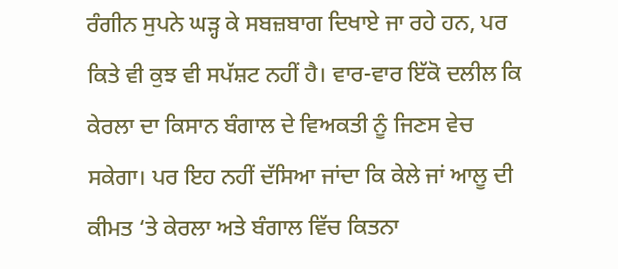ਰੰਗੀਨ ਸੁਪਨੇ ਘੜ੍ਹ ਕੇ ਸਬਜ਼ਬਾਗ ਦਿਖਾਏ ਜਾ ਰਹੇ ਹਨ, ਪਰ ਕਿਤੇ ਵੀ ਕੁਝ ਵੀ ਸਪੱਸ਼ਟ ਨਹੀਂ ਹੈ। ਵਾਰ-ਵਾਰ ਇੱਕੋ ਦਲੀਲ ਕਿ ਕੇਰਲਾ ਦਾ ਕਿਸਾਨ ਬੰਗਾਲ ਦੇ ਵਿਅਕਤੀ ਨੂੰ ਜਿਣਸ ਵੇਚ ਸਕੇਗਾ। ਪਰ ਇਹ ਨਹੀਂ ਦੱਸਿਆ ਜਾਂਦਾ ਕਿ ਕੇਲੇ ਜਾਂ ਆਲੂ ਦੀ ਕੀਮਤ ‘ਤੇ ਕੇਰਲਾ ਅਤੇ ਬੰਗਾਲ ਵਿੱਚ ਕਿਤਨਾ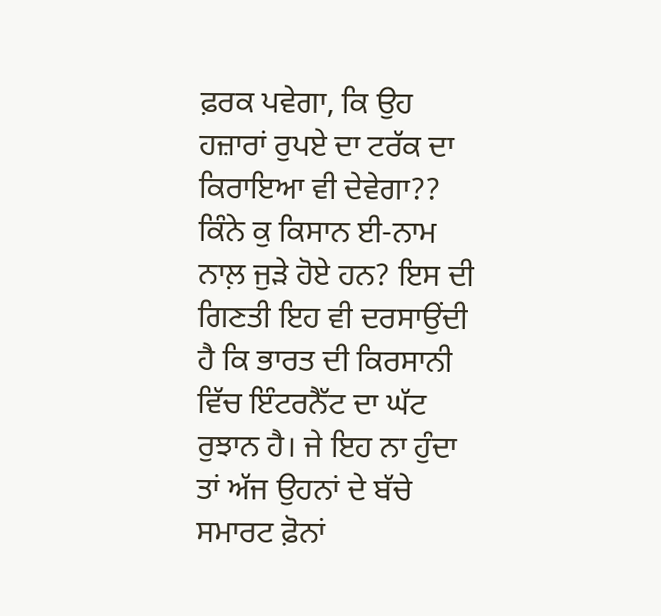ਫ਼ਰਕ ਪਵੇਗਾ, ਕਿ ਉਹ ਹਜ਼ਾਰਾਂ ਰੁਪਏ ਦਾ ਟਰੱਕ ਦਾ ਕਿਰਾਇਆ ਵੀ ਦੇਵੇਗਾ?? ਕਿੰਨੇ ਕੁ ਕਿਸਾਨ ਈ-ਨਾਮ ਨਾਲ਼ ਜੁੜੇ ਹੋਏ ਹਨ? ਇਸ ਦੀ ਗਿਣਤੀ ਇਹ ਵੀ ਦਰਸਾਉਂਦੀ ਹੈ ਕਿ ਭਾਰਤ ਦੀ ਕਿਰਸਾਨੀ ਵਿੱਚ ਇੰਟਰਨੈੱਟ ਦਾ ਘੱਟ ਰੁਝਾਨ ਹੈ। ਜੇ ਇਹ ਨਾ ਹੁੰਦਾ ਤਾਂ ਅੱਜ ਉਹਨਾਂ ਦੇ ਬੱਚੇ ਸਮਾਰਟ ਫ਼ੋਨਾਂ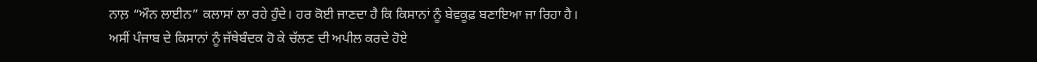ਨਾਲ਼ “ਔਨ ਲਾਈਨ” ਕਲਾਸਾਂ ਲਾ ਰਹੇ ਹੁੰਦੇ। ਹਰ ਕੋਈ ਜਾਣਦਾ ਹੈ ਕਿ ਕਿਸਾਨਾਂ ਨੂੰ ਬੇਵਕੂਫ਼ ਬਣਾਇਆ ਜਾ ਰਿਹਾ ਹੈ।
ਅਸੀਂ ਪੰਜਾਬ ਦੇ ਕਿਸਾਨਾਂ ਨੂੰ ਜੱਥੇਬੰਦਕ ਹੋ ਕੇ ਚੱਲਣ ਦੀ ਅਪੀਲ ਕਰਦੇ ਹੋਏ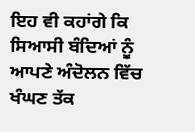ਇਹ ਵੀ ਕਹਾਂਗੇ ਕਿ ਸਿਆਸੀ ਬੰਦਿਆਂ ਨੂੰ ਆਪਣੇ ਅੰਦੋਲਨ ਵਿੱਚ ਖੰਘਣ ਤੱਕ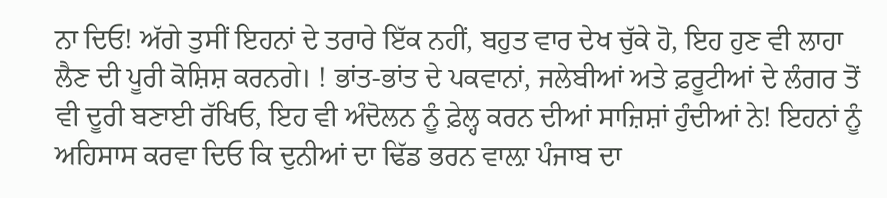ਨਾ ਦਿਓ! ਅੱਗੇ ਤੁਸੀਂ ਇਹਨਾਂ ਦੇ ਤਰਾਰੇ ਇੱਕ ਨਹੀਂ, ਬਹੁਤ ਵਾਰ ਦੇਖ ਚੁੱਕੇ ਹੋ, ਇਹ ਹੁਣ ਵੀ ਲਾਹਾ ਲੈਣ ਦੀ ਪੂਰੀ ਕੋਸ਼ਿਸ਼ ਕਰਨਗੇ। ! ਭਾਂਤ-ਭਾਂਤ ਦੇ ਪਕਵਾਨਾਂ, ਜਲੇਬੀਆਂ ਅਤੇ ਫ਼ਰੂਟੀਆਂ ਦੇ ਲੰਗਰ ਤੋਂ ਵੀ ਦੂਰੀ ਬਣਾਈ ਰੱਖਿਓ, ਇਹ ਵੀ ਅੰਦੋਲਨ ਨੂੰ ਫ਼ੇਲ੍ਹ ਕਰਨ ਦੀਆਂ ਸਾਜ਼ਿਸ਼ਾਂ ਹੁੰਦੀਆਂ ਨੇ! ਇਹਨਾਂ ਨੂੰ ਅਹਿਸਾਸ ਕਰਵਾ ਦਿਓ ਕਿ ਦੁਨੀਆਂ ਦਾ ਢਿੱਡ ਭਰਨ ਵਾਲ਼ਾ ਪੰਜਾਬ ਦਾ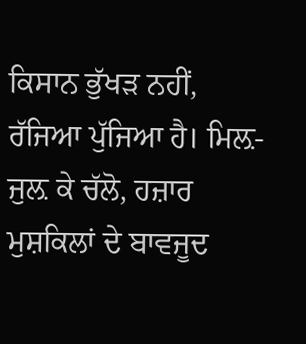ਕਿਸਾਨ ਭੁੱਖੜ ਨਹੀਂ, ਰੱਜਿਆ ਪੁੱਜਿਆ ਹੈ। ਮਿਲ਼-ਜੁਲ਼ ਕੇ ਚੱਲੋ, ਹਜ਼ਾਰ ਮੁਸ਼ਕਿਲਾਂ ਦੇ ਬਾਵਜੂਦ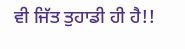ਵੀ ਜਿੱਤ ਤੁਹਾਡੀ ਹੀ ਹੈ!!